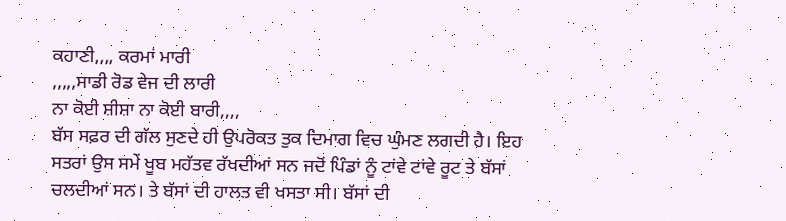ਕਹਾਣੀ,,,, ਕਰਮਾਂ ਮਾਰੀ
,,,,,ਸਾਡੀ ਰੋਡ ਵੇਜ ਦੀ ਲਾਰੀ
ਨਾ ਕੋਈ ਸ਼ੀਸ਼ਾ ਨਾ ਕੋਈ ਬਾਰੀ,,,,
ਬੱਸ ਸਫ਼ਰ ਦੀ ਗੱਲ ਸੁਣਦੇ ਹੀ ਉਪਰੋਕਤ ਤੁਕ ਦਿਮਾਗ ਵਿਚ ਘੁੰਮਣ ਲਗਦੀ ਹੈ। ਇਹ ਸਤਰਾਂ ਉਸ ਸਮੇਂ ਖੂਬ ਮਹੱਤਵ ਰੱਖਦੀਆਂ ਸਨ ਜਦੋਂ ਪਿੰਡਾਂ ਨੂੰ ਟਾਂਵੇ ਟਾਂਵੇ ਰੂਟ ਤੇ ਬੱਸਾਂ ਚਲਦੀਆਂ ਸਨ। ਤੇ ਬੱਸਾਂ ਦੀ ਹਾਲਤ ਵੀ ਖਸਤਾ ਸੀ। ਬੱਸਾਂ ਦੀ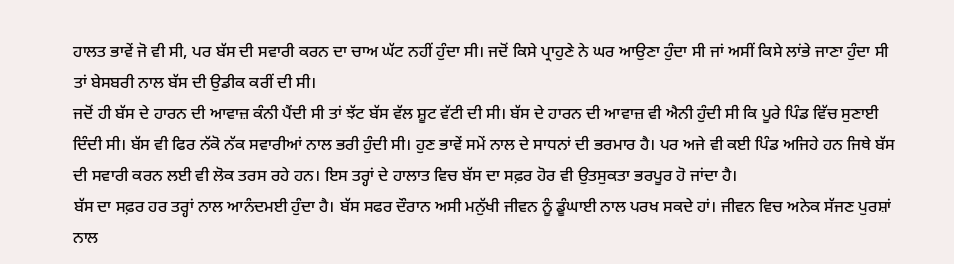ਹਾਲਤ ਭਾਵੇਂ ਜੋ ਵੀ ਸੀ, ਪਰ ਬੱਸ ਦੀ ਸਵਾਰੀ ਕਰਨ ਦਾ ਚਾਅ ਘੱਟ ਨਹੀਂ ਹੁੰਦਾ ਸੀ। ਜਦੋਂ ਕਿਸੇ ਪ੍ਰਾਹੁਣੇ ਨੇ ਘਰ ਆਉਣਾ ਹੁੰਦਾ ਸੀ ਜਾਂ ਅਸੀਂ ਕਿਸੇ ਲਾਂਭੇ ਜਾਣਾ ਹੁੰਦਾ ਸੀ ਤਾਂ ਬੇਸਬਰੀ ਨਾਲ ਬੱਸ ਦੀ ਉਡੀਕ ਕਰੀਂ ਦੀ ਸੀ।
ਜਦੋਂ ਹੀ ਬੱਸ ਦੇ ਹਾਰਨ ਦੀ ਆਵਾਜ਼ ਕੰਨੀ ਪੈਂਦੀ ਸੀ ਤਾਂ ਝੱਟ ਬੱਸ ਵੱਲ ਸ਼ੂਟ ਵੱਟੀ ਦੀ ਸੀ। ਬੱਸ ਦੇ ਹਾਰਨ ਦੀ ਆਵਾਜ਼ ਵੀ ਐਨੀ ਹੁੰਦੀ ਸੀ ਕਿ ਪੂਰੇ ਪਿੰਡ ਵਿੱਚ ਸੁਣਾਈ ਦਿੰਦੀ ਸੀ। ਬੱਸ ਵੀ ਫਿਰ ਨੱਕੋ ਨੱਕ ਸਵਾਰੀਆਂ ਨਾਲ ਭਰੀ ਹੁੰਦੀ ਸੀ। ਹੁਣ ਭਾਵੇਂ ਸਮੇਂ ਨਾਲ ਦੇ ਸਾਧਨਾਂ ਦੀ ਭਰਮਾਰ ਹੈ। ਪਰ ਅਜੇ ਵੀ ਕਈ ਪਿੰਡ ਅਜਿਹੇ ਹਨ ਜਿਥੇ ਬੱਸ ਦੀ ਸਵਾਰੀ ਕਰਨ ਲਈ ਵੀ ਲੋਕ ਤਰਸ ਰਹੇ ਹਨ। ਇਸ ਤਰ੍ਹਾਂ ਦੇ ਹਾਲਾਤ ਵਿਚ ਬੱਸ ਦਾ ਸਫ਼ਰ ਹੋਰ ਵੀ ਉਤਸੁਕਤਾ ਭਰਪੂਰ ਹੋ ਜਾਂਦਾ ਹੈ।
ਬੱਸ ਦਾ ਸਫ਼ਰ ਹਰ ਤਰ੍ਹਾਂ ਨਾਲ ਆਨੰਦਮਈ ਹੁੰਦਾ ਹੈ। ਬੱਸ ਸਫਰ ਦੌਰਾਨ ਅਸੀ ਮਨੁੱਖੀ ਜੀਵਨ ਨੂੰ ਡੂੰਘਾਈ ਨਾਲ ਪਰਖ ਸਕਦੇ ਹਾਂ। ਜੀਵਨ ਵਿਚ ਅਨੇਕ ਸੱਜਣ ਪੁਰਸ਼ਾਂ ਨਾਲ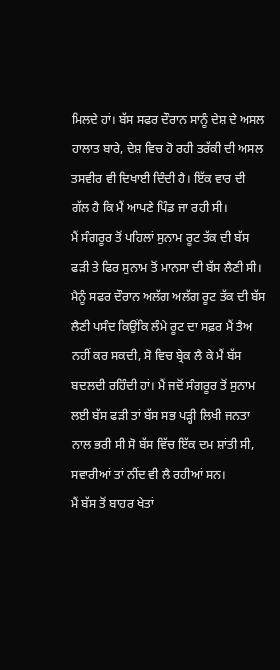ਮਿਲਦੇ ਹਾਂ। ਬੱਸ ਸਫਰ ਦੌਰਾਨ ਸਾਨੂੰ ਦੇਸ਼ ਦੇ ਅਸਲ ਹਾਲਾਤ ਬਾਰੇ, ਦੇਸ਼ ਵਿਚ ਹੋ ਰਹੀ ਤਰੱਕੀ ਦੀ ਅਸਲ ਤਸਵੀਰ ਵੀ ਦਿਖਾਈ ਦਿੰਦੀ ਹੈ। ਇੱਕ ਵਾਰ ਦੀ ਗੱਲ ਹੈ ਕਿ ਮੈਂ ਆਪਣੇ ਪਿੰਡ ਜਾ ਰਹੀ ਸੀ।
ਮੈਂ ਸੰਗਰੂਰ ਤੋਂ ਪਹਿਲਾਂ ਸੁਨਾਮ ਰੂਟ ਤੱਕ ਦੀ ਬੱਸ ਫੜੀ ਤੇ ਫਿਰ ਸੁਨਾਮ ਤੋਂ ਮਾਨਸਾ ਦੀ ਬੱਸ ਲੈਣੀ ਸੀ। ਮੈਨੂੰ ਸਫਰ ਦੌਰਾਨ ਅਲੱਗ ਅਲੱਗ ਰੂਟ ਤੱਕ ਦੀ ਬੱਸ ਲੈਣੀ ਪਸੰਦ ਕਿਉਂਕਿ ਲੰਮੇ ਰੂਟ ਦਾ ਸਫ਼ਰ ਮੈਂ ਤੈਅ ਨਹੀਂ ਕਰ ਸਕਦੀ, ਸੋ ਵਿਚ ਬ੍ਰੇਕ ਲੈ ਕੇ ਮੈਂ ਬੱਸ ਬਦਲਦੀ ਰਹਿੰਦੀ ਹਾਂ। ਮੈਂ ਜਦੋਂ ਸੰਗਰੂਰ ਤੋਂ ਸੁਨਾਮ ਲਈ ਬੱਸ ਫੜੀ ਤਾਂ ਬੱਸ ਸਭ ਪੜ੍ਹੀ ਲਿਖੀ ਜਨਤਾ ਨਾਲ ਭਰੀ ਸੀ ਸੋ ਬੱਸ ਵਿੱਚ ਇੱਕ ਦਮ ਸ਼ਾਂਤੀ ਸੀ, ਸਵਾਰੀਆਂ ਤਾਂ ਨੀਂਦ ਵੀ ਲੈ ਰਹੀਆਂ ਸਨ।
ਮੈਂ ਬੱਸ ਤੋਂ ਬਾਹਰ ਖੇਤਾਂ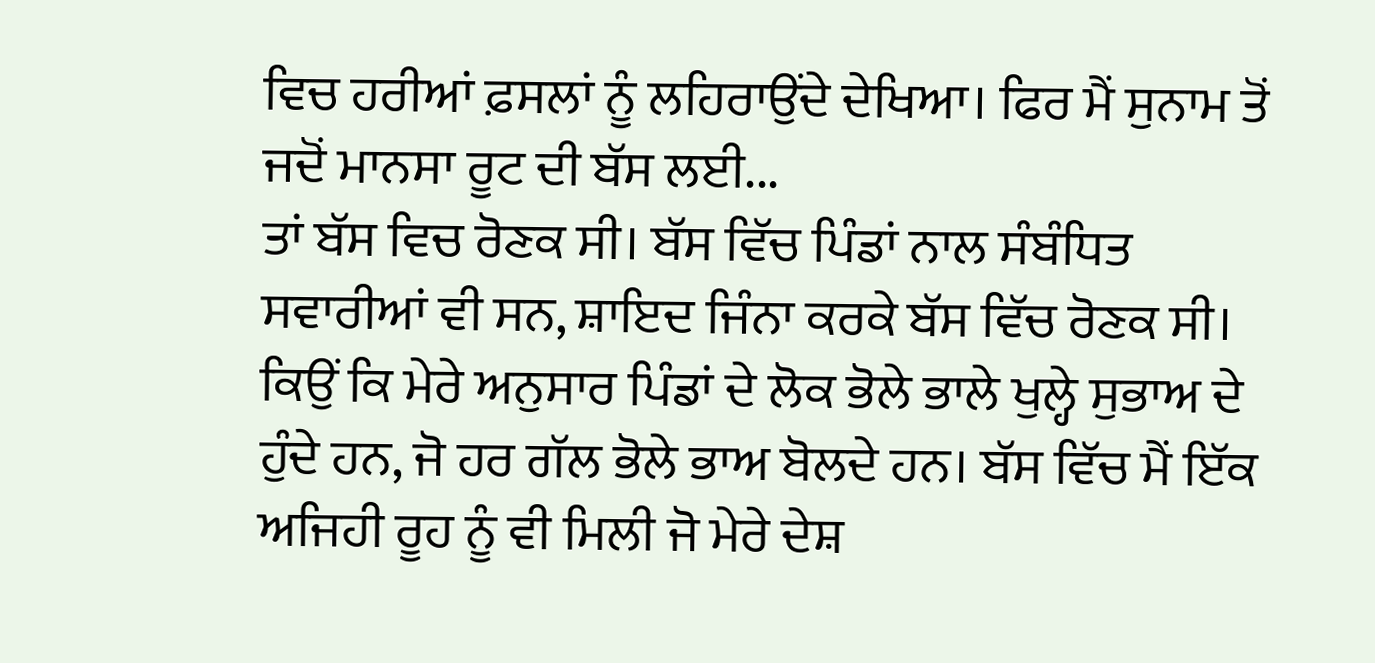ਵਿਚ ਹਰੀਆਂ ਫ਼ਸਲਾਂ ਨੂੰ ਲਹਿਰਾਉਂਦੇ ਦੇਖਿਆ। ਫਿਰ ਮੈਂ ਸੁਨਾਮ ਤੋਂ ਜਦੋਂ ਮਾਨਸਾ ਰੂਟ ਦੀ ਬੱਸ ਲਈ...
ਤਾਂ ਬੱਸ ਵਿਚ ਰੋਣਕ ਸੀ। ਬੱਸ ਵਿੱਚ ਪਿੰਡਾਂ ਨਾਲ ਸੰਬੰਧਿਤ ਸਵਾਰੀਆਂ ਵੀ ਸਨ, ਸ਼ਾਇਦ ਜਿੰਨਾ ਕਰਕੇ ਬੱਸ ਵਿੱਚ ਰੋਣਕ ਸੀ। ਕਿਉਂ ਕਿ ਮੇਰੇ ਅਨੁਸਾਰ ਪਿੰਡਾਂ ਦੇ ਲੋਕ ਭੋਲੇ ਭਾਲੇ ਖੁਲ੍ਹੇ ਸੁਭਾਅ ਦੇ ਹੁੰਦੇ ਹਨ, ਜੋ ਹਰ ਗੱਲ ਭੋਲੇ ਭਾਅ ਬੋਲਦੇ ਹਨ। ਬੱਸ ਵਿੱਚ ਮੈਂ ਇੱਕ ਅਜਿਹੀ ਰੂਹ ਨੂੰ ਵੀ ਮਿਲੀ ਜੋ ਮੇਰੇ ਦੇਸ਼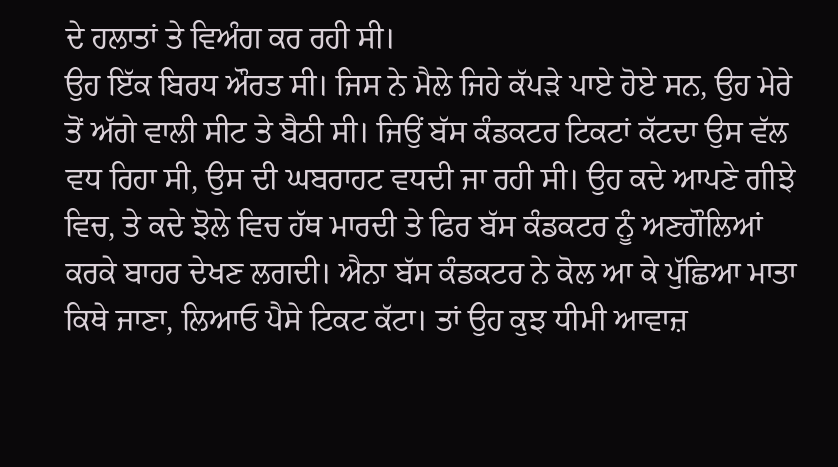ਦੇ ਹਲਾਤਾਂ ਤੇ ਵਿਅੰਗ ਕਰ ਰਹੀ ਸੀ।
ਉਹ ਇੱਕ ਬਿਰਧ ਔਰਤ ਸੀ। ਜਿਸ ਨੇ ਮੈਲੇ ਜਿਹੇ ਕੱਪੜੇ ਪਾਏ ਹੋਏ ਸਨ, ਉਹ ਮੇਰੇ ਤੋਂ ਅੱਗੇ ਵਾਲੀ ਸੀਟ ਤੇ ਬੈਠੀ ਸੀ। ਜਿਉਂ ਬੱਸ ਕੰਡਕਟਰ ਟਿਕਟਾਂ ਕੱਟਦਾ ਉਸ ਵੱਲ ਵਧ ਰਿਹਾ ਸੀ, ਉਸ ਦੀ ਘਬਰਾਹਟ ਵਧਦੀ ਜਾ ਰਹੀ ਸੀ। ਉਹ ਕਦੇ ਆਪਣੇ ਗੀਝੇ ਵਿਚ, ਤੇ ਕਦੇ ਝੋਲੇ ਵਿਚ ਹੱਥ ਮਾਰਦੀ ਤੇ ਫਿਰ ਬੱਸ ਕੰਡਕਟਰ ਨੂੰ ਅਣਗੌਲਿਆਂ ਕਰਕੇ ਬਾਹਰ ਦੇਖਣ ਲਗਦੀ। ਐਨਾ ਬੱਸ ਕੰਡਕਟਰ ਨੇ ਕੋਲ ਆ ਕੇ ਪੁੱਛਿਆ ਮਾਤਾ ਕਿਥੇ ਜਾਣਾ, ਲਿਆਓ ਪੈਸੇ ਟਿਕਟ ਕੱਟਾ। ਤਾਂ ਉਹ ਕੁਝ ਧੀਮੀ ਆਵਾਜ਼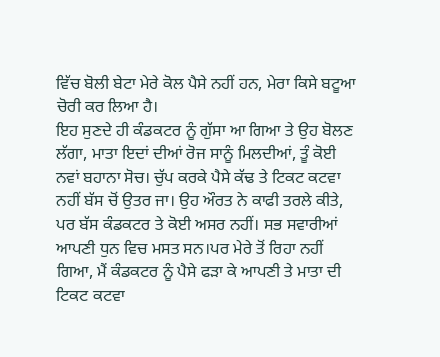ਵਿੱਚ ਬੋਲੀ ਬੇਟਾ ਮੇਰੇ ਕੋਲ ਪੈਸੇ ਨਹੀਂ ਹਨ, ਮੇਰਾ ਕਿਸੇ ਬਟੂਆ ਚੋਰੀ ਕਰ ਲਿਆ ਹੈ।
ਇਹ ਸੁਣਦੇ ਹੀ ਕੰਡਕਟਰ ਨੂੰ ਗੁੱਸਾ ਆ ਗਿਆ ਤੇ ਉਹ ਬੋਲਣ ਲੱਗਾ, ਮਾਤਾ ਇਦਾਂ ਦੀਆਂ ਰੋਜ ਸਾਨੂੰ ਮਿਲਦੀਆਂ, ਤੂੰ ਕੋਈ ਨਵਾਂ ਬਹਾਨਾ ਸੋਚ। ਚੁੱਪ ਕਰਕੇ ਪੈਸੇ ਕੱਢ ਤੇ ਟਿਕਟ ਕਟਵਾ ਨਹੀਂ ਬੱਸ ਚੋਂ ਉਤਰ ਜਾ। ਉਹ ਔਰਤ ਨੇ ਕਾਫੀ ਤਰਲੇ ਕੀਤੇ, ਪਰ ਬੱਸ ਕੰਡਕਟਰ ਤੇ ਕੋਈ ਅਸਰ ਨਹੀਂ। ਸਭ ਸਵਾਰੀਆਂ ਆਪਣੀ ਧੁਨ ਵਿਚ ਮਸਤ ਸਨ।ਪਰ ਮੇਰੇ ਤੋਂ ਰਿਹਾ ਨਹੀਂ ਗਿਆ, ਮੈਂ ਕੰਡਕਟਰ ਨੂੰ ਪੈਸੇ ਫੜਾ ਕੇ ਆਪਣੀ ਤੇ ਮਾਤਾ ਦੀ ਟਿਕਟ ਕਟਵਾ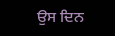ਉਸ ਦਿਨ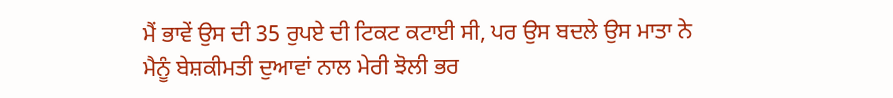ਮੈਂ ਭਾਵੇਂ ਉਸ ਦੀ 35 ਰੁਪਏ ਦੀ ਟਿਕਟ ਕਟਾਈ ਸੀ, ਪਰ ਉਸ ਬਦਲੇ ਉਸ ਮਾਤਾ ਨੇ ਮੈਨੂੰ ਬੇਸ਼ਕੀਮਤੀ ਦੁਆਵਾਂ ਨਾਲ ਮੇਰੀ ਝੋਲੀ ਭਰ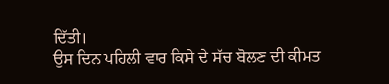ਦਿੱਤੀ।
ਉਸ ਦਿਨ ਪਹਿਲੀ ਵਾਰ ਕਿਸੇ ਦੇ ਸੱਚ ਬੋਲਣ ਦੀ ਕੀਮਤ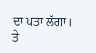ਦਾ ਪਤਾ ਲੱਗਾ। ਤੇ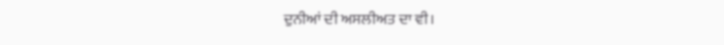ਦੁਨੀਆਂ ਦੀ ਅਸਲੀਅਤ ਦਾ ਵੀ।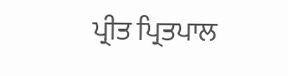ਪ੍ਰੀਤ ਪ੍ਰਿਤਪਾਲ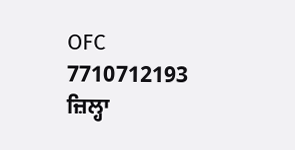OFC
7710712193
ਜ਼ਿਲ੍ਹਾ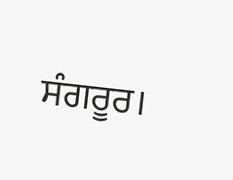ਸੰਗਰੂਰ।